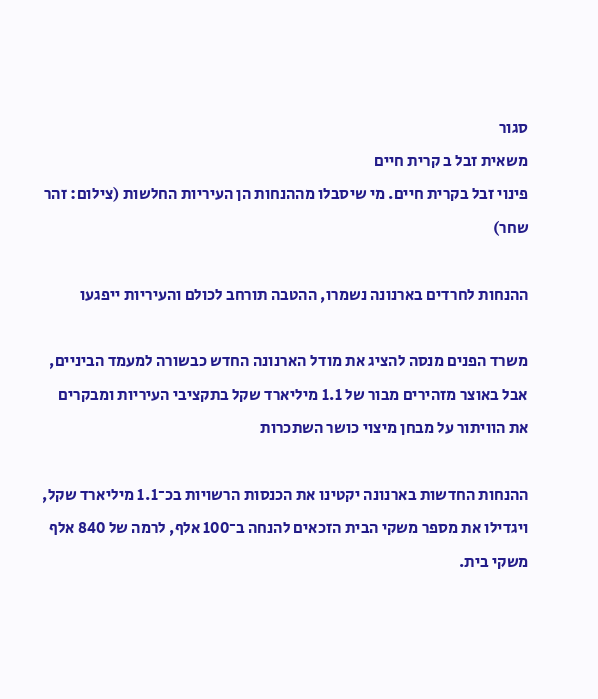סגור
משאית זבל ב קרית חיים
פינוי זבל בקרית חיים. מי שיסבלו מההנחות הן העיריות החלשות (צילום: זהר שחר)

ההנחות לחרדים בארנונה נשמרו, ההטבה תורחב לכולם והעיריות ייפגעו

משרד הפנים מנסה להציג את מודל הארנונה החדש כבשורה למעמד הביניים, אבל באוצר מזהירים מבור של 1.1 מיליארד שקל בתקציבי העיריות ומבקרים את הוויתור על מבחן מיצוי כושר השתכרות

ההנחות החדשות בארנונה יקטינו את הכנסות הרשויות בכ־1.1 מיליארד שקל, ויגדילו את מספר משקי הבית הזכאים להנחה ב־100 אלף, לרמה של 840 אלף משקי בית.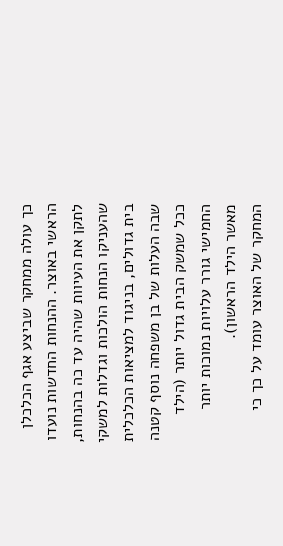כך עולה ממחקר שביצע אגף הכלכלן הראשי באוצר. ההנחות החדשות נועדו לתקן את העיוות שהיה עד כה בהנחות, שהעניקו הנחות הולכות וגדלות למשקי בית גדולים, בניגוד למציאות הכלכלית שבה העלות של בן משפחה נוסף קטנה ככל שמשק הבית גדול יותר (הילד החמישי גורר עלויות נמוכות יותר מאשר הילד הראשון).
המחקר של האוצר עומד על כך כי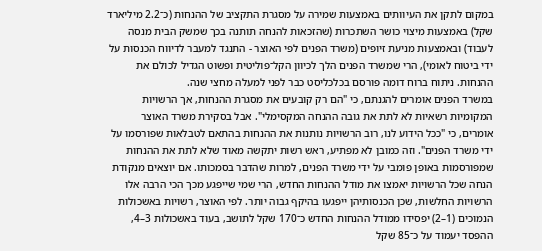במקום לתקן את העיוותים באמצעות שמירה על מסגרת התקציב של ההנחות (כ־2.2 מיליארד שקל) באמצעות מיצוי כושר השתכרות (שהזכאות להנחה תותנה בכך שמשק הבית מנסה לעבוד) ובאמצעות מניעת זיופים (משרד הפנים לפי האוצר - התנגד למעבר לדיווח הכנסות על ידי ביטוח לאומי), הרי שמשרד הפנים הלך לכיוון הקל־פוליטית ופשוט הגדיל לכולם את ההנחות. ניתוח ברוח דומה פורסם בכלכליסט כבר לפני למעלה מחצי שנה.
במשרד הפנים אומרים להגנתם, כי "הם רק קובעים את מסגרת ההנחות, אך הרשויות המקומיות רשאיות לא לתת את גובה ההנחה המקסימלי". אבל בסקירת משרד האוצר אומרים, כי "ככל הידוע לנו, רוב הרשויות נותנות את ההנחות בהתאם לטבלאות שפורסמו על ידי משרד הפנים". וזה כמובן לא מפתיע, ראש רשות יתקשה מאוד שלא לתת את ההנחות שמפורסמות באופן פומבי על ידי משרד הפנים, למרות שהדבר בסמכותו. אם יוצאים מנקודת הנחה שכל הרשויות יאמצו את מודל ההנחות החדש, הרי שמי שייפגע מכך הכי הרבה אלו הרשויות החלשות, שכן הכנסותיהן ייפגעו בהיקף גבוה יותר. לפי האוצר, רשויות באשכולות הנמוכים (1–2) יפסידו ממודל ההנחות החדש כ־170 שקל לתושב, בעוד באשכולות 3–4, ההפסד יעמוד על כ־85 שקל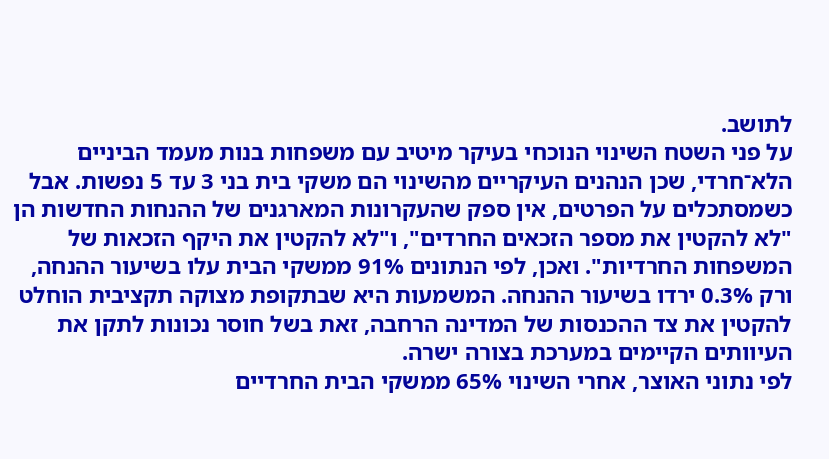לתושב.
על פני השטח השינוי הנוכחי בעיקר מיטיב עם משפחות בנות מעמד הביניים הלא־חרדי, שכן הנהנים העיקריים מהשינוי הם משקי בית בני 3 עד 5 נפשות. אבל כשמסתכלים על הפרטים, אין ספק שהעקרונות המארגנים של ההנחות החדשות הן "לא להקטין את מספר הזכאים החרדים", ו"לא להקטין את היקף הזכאות של המשפחות החרדיות". ואכן, לפי הנתונים 91% ממשקי הבית עלו בשיעור ההנחה, ורק 0.3% ירדו בשיעור ההנחה. המשמעות היא שבתקופת מצוקה תקציבית הוחלט להקטין את צד ההכנסות של המדינה הרחבה, זאת בשל חוסר נכונות לתקן את העיוותים הקיימים במערכת בצורה ישרה.
לפי נתוני האוצר, אחרי השינוי 65% ממשקי הבית החרדיים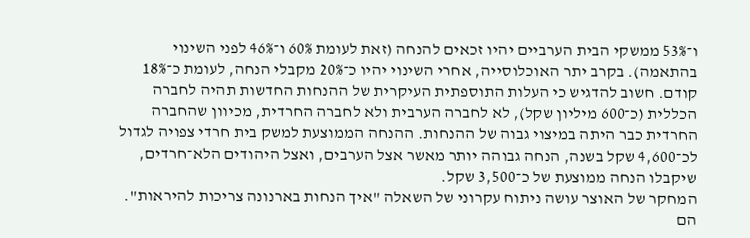ו־53% ממשקי הבית הערביים יהיו זכאים להנחה (זאת לעומת 60% ו־46% לפני השינוי בהתאמה). בקרב יתר האוכלוסייה, אחרי השינוי יהיו כ־20% מקבלי הנחה, לעומת כ־18% קודם. חשוב להדגיש כי העלות התוספתית העיקרית של ההנחות החדשות תהיה לחברה הכללית (כ־600 מיליון שקל), לא לחברה הערבית ולא לחברה החרדית, מכיוון שהחברה החרדית כבר היתה במיצוי גבוה של ההנחות. ההנחה הממוצעת למשק בית חרדי צפויה לגדול לכ־4,600 שקל בשנה, הנחה גבוהה יותר מאשר אצל הערבים, ואצל היהודים הלא־חרדים, שיקבלו הנחה ממוצעת של כ־3,500 שקל.
המחקר של האוצר עושה ניתוח עקרוני של השאלה "איך הנחות בארנונה צריכות להיראות". הם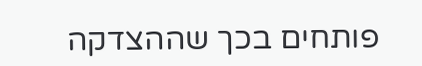פותחים בכך שההצדקה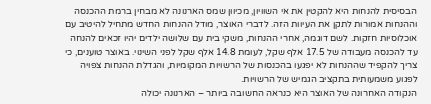הבסיסית להנחות היא להקטין את אי השוויון, מכיוון שמס הארנונה לא מבחין ברמת ההכנסה וההנחות אמורות לתקן את העיוות הזה. לדברי האוצר, מודל ההנחות החדש מתחיל להיטיב עם אוכלוסיות חזקות. לשם דוגמה, אחרי ההנחות, משקי בית עם שלושה ילדים יהיו זכאים להנחה עד להכנסה מעבודה של 17.5 אלף שקל, לעומת 14.8 אלף שקל לפני השינוי. באוצר טוענים, כי צריך להקפיד שההנחות לא יפגעו בהכנסות של הרשויות המקומיות, והגדלת ההנחות צפויה לפגוע משמעותית בתקציב הגמיש של הרשויות.
הנקודה האחרונה של האוצר היא כנראה החשובה ביותר – הארנונה יכולה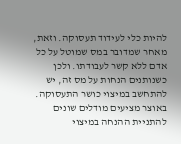להיות כלי לעידוד תעסוקה. וזאת, מאחר שמדובר במס שמוטל על כל אדם ללא קשר לעבודתו. ולכן כשנותנים הנחות על מס זה, יש להתחשב במיצוי כושר התעסוקה. באוצר מציעים מודלים שונים להתניית ההנחה במיצוי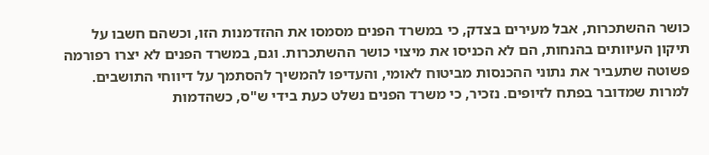כושר ההשתכרות, אבל מעירים בצדק, כי במשרד הפנים מסמסו את ההזדמנות הזו, וכשהם חשבו על תיקון העיוותים בהנחות, הם לא הכניסו את מיצוי כושר ההשתכרות. וגם, במשרד הפנים לא יצרו רפורמה פשוטה שתעביר את נתוני ההכנסות מביטוח לאומי, והעדיפו להמשיך להסתמך על דיווחי התושבים. למרות שמדובר בפתח לזיופים. נזכיר, כי משרד הפנים נשלט כעת בידי ש"ס, כשהדמות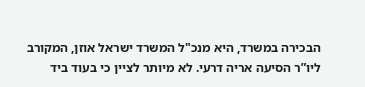הבכירה במשרד, היא מנכ"ל המשרד ישראל אוזן, המקורב ליו”ר הסיעה אריה דרעי. לא מיותר לציין כי בעוד ביד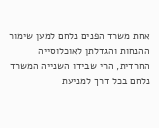אחת משרד הפנים נלחם למען שימור ההנחות והגדלתן לאוכלוסייה החרדית, הרי שבידו השנייה המשרד נלחם בכל דרך למניעת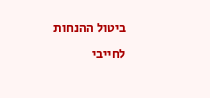ביטול ההנחות לחייבי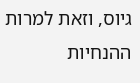גיוס, וזאת למרות ההנחיות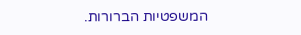המשפטיות הברורות.